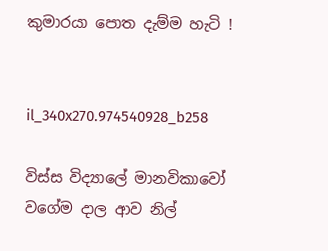කුමාරයා පොත දැම්ම හැටි !


il_340x270.974540928_b258

විස්ස විද්‍යාලේ මානවිකාවෝ වගේම දාල ආව නිල්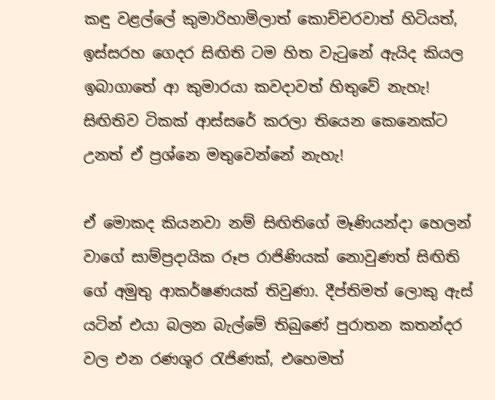කඳු වළල්ලේ කුමාරිහාමිලාත් කොච්චරවාත් හිටියත්, ඉස්සරහ ගෙදර සිඟිති ටම හිත වැටුනේ ඇයිද කියල ඉබාගාතේ ආ කුමාරයා කවදාවත් හිතුවේ නැහැ!
සිඟිතිව ටිකක් ආස්සරේ කරලා තියෙන කෙනෙක්ට උනත් ඒ ප්‍රශ්නෙ මතුවෙන්නේ නැහැ!

ඒ මොකද කියනවා නම් සිඟිතිගේ මෑණියන්දා හෙලන් වාගේ සාම්ප්‍රදායික රූප රාජිණියක් නොවුණත් සිඟිති ගේ අමුතු ආකර්ෂණයක් තිවුණා. දීප්තිමත් ලොකු ඇස් යටින් එයා බලන බැල්මේ තිබුණේ පුරාතන කතන්දර වල එන රණශූර රැජිණක්, එහෙමත්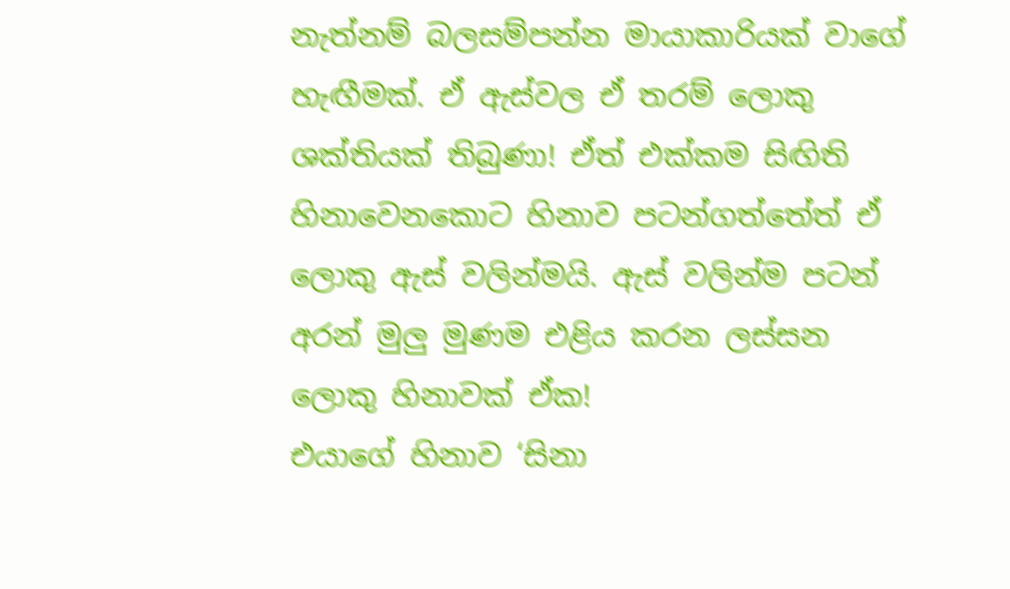නැත්නම් බලසම්පන්න මායාකාරියක් වාගේ හැඟීමක්. ඒ ඇස්වල ඒ තරම් ලොකු ශක්තියක් තිබුණා! ඒත් එක්කම සිඟිති හිනාවෙනකොට හිනාව පටන්ගත්තේත් ඒ ලොකු ඇස් වලින්මයි. ඇස් වලින්ම පටන් අරන් මුලු මුණම එළිය කරන ලස්සන ලොකු හිනාවක් ඒක!
එයාගේ හිනාව ‘සිනා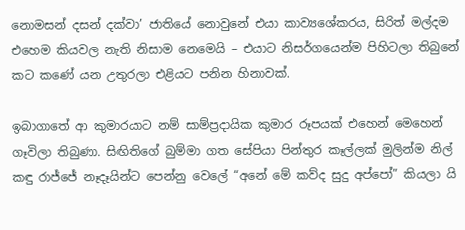නොමසන් දසන් දක්වා’ ජාතියේ නොවුනේ එයා කාව්‍යශේකරය, සිරිත් මල්දම එහෙම කියවල නැති නිසාම නෙමෙයි – එයාට නිසර්ගයෙන්ම පිහිටලා තිබුනේ කට කණේ යන උතුරලා එළියට පනින හිනාවක්.

ඉබාගාතේ ආ කුමාරයාට නම් සාම්ප්‍රදායික කුමාර රූපයක් එහෙන් මෙහෙන් ගෑවිලා තිබුණා. සිඟිතිගේ බුම්මා ගත සේපියා පින්තුර කෑල්ලක් මුලින්ම නිල් කඳු රාජ්ජේ නෑදෑයින්ට පෙන්නු වෙලේ “අනේ මේ කව්ද සුදු අප්පෝ” කියලා යි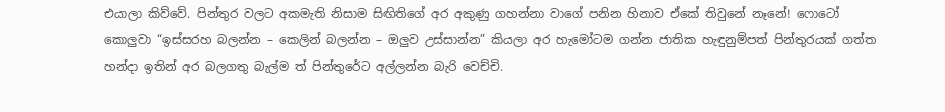එයාලා කිව්වේ. පින්තුර වලට අකමැති නිසාම සිඟිතිගේ අර අකුණු ගහන්නා වාගේ පනින හිනාව ඒකේ තිවුනේ නෑනේ! ෆොටෝ කොලුවා “ඉස්සරහ බලන්න – කෙලින් බලන්න – ඔලුව උස්සාන්න” කියලා අර හැමෝටම ගන්න ජාතික හැඳුනුම්පත් පින්තුරයක් ගත්ත හන්දා ඉතින් අර බලගතු බැල්ම ත් පින්තුරේට අල්ලන්න බැරි වෙච්චි.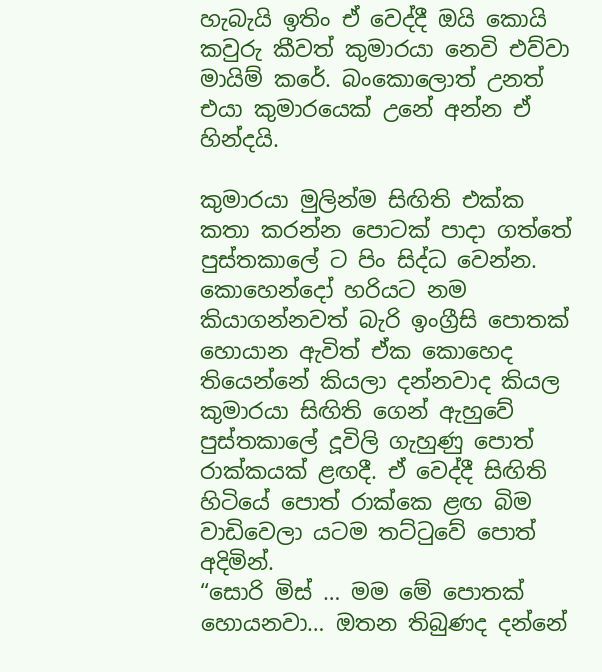හැබැයි ඉතිං ඒ වෙද්දී ඔයි කොයි කවුරු කීවත් කුමාරයා නෙවි එව්වා මායිම් කරේ. බංකොලොත් උනත් එයා කුමාරයෙක් උනේ අන්න ඒ හින්දයි.

කුමාරයා මුලින්ම සිඟිති එක්ක කතා කරන්න පොටක් පාදා ගත්තේ පුස්තකාලේ ට පිං සිද්ධ වෙන්න. කොහෙන්දෝ හරියට නම කියාගන්නවත් බැරි ඉංග්‍රීසි පොතක් හොයාන ඇවිත් ඒක කොහෙද තියෙන්නේ කියලා දන්නවාද කියල කුමාරයා සිඟිති ගෙන් ඇහුවේ පුස්තකාලේ දූවිලි ගැහුණු පොත් රාක්කයක් ළඟදී. ඒ වෙද්දී සිඟිති හිටියේ පොත් රාක්කෙ ළඟ බිම වාඩිවෙලා යටම තට්ටුවේ පොත් අදිමින්.
“සොරි මිස් … මම මේ පොතක් හොයනවා… ඔතන තිබුණද දන්නේ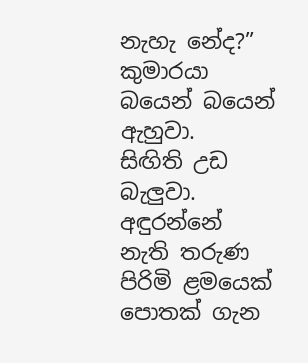නැහැ නේද?” කුමාරයා බයෙන් බයෙන් ඇහුවා.
සිඟිති උඩ බැලුවා. අඳුරන්නේ නැති තරුණ පිරිමි ළමයෙක් පොතක් ගැන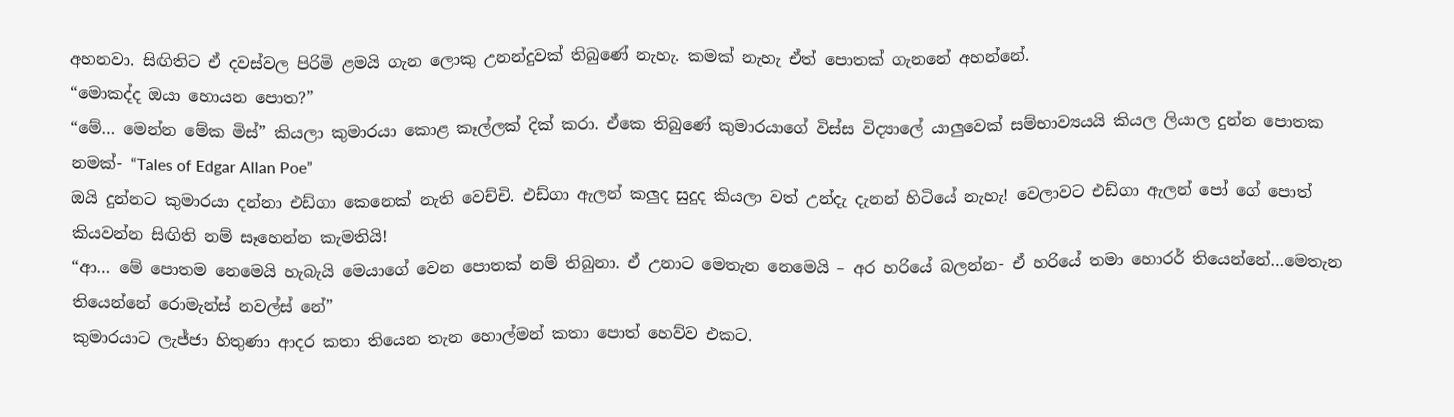අහනවා. සිඟිතිට ඒ දවස්වල පිරිමි ළමයි ගැන ලොකු උනන්දුවක් තිබුණේ නැහැ. කමක් නැහැ ඒත් පොතක් ගැනනේ අහන්නේ.
“මොකද්ද ඔයා හොයන පොත?”
“මේ… මෙන්න මේක මිස්” කියලා කුමාරයා කොළ කෑල්ලක් දික් කරා. ඒකෙ තිබුණේ කුමාරයාගේ විස්ස විද්‍යාලේ යාලුවෙක් සම්භාව්‍යයයි කියල ලියාල දුන්න පොතක නමක්- “Tales of Edgar Allan Poe”
ඔයි දුන්නට කුමාරයා දන්නා එඩ්ගා කෙනෙක් නැති වෙච්චි. එඩ්ගා ඇලන් කලුද සුදුද කියලා වත් උන්දැ දැනන් හිටියේ නැහැ! වෙලාවට එඩ්ගා ඇලන් පෝ ගේ පොත් කියවන්න සිඟිති නම් සෑහෙන්න කැමතියි!
“ආ… මේ පොතම නෙමෙයි හැබැයි මෙයාගේ වෙන පොතක් නම් තිබුනා. ඒ උනාට මෙතැන නෙමෙයි – අර හරියේ බලන්න- ඒ හරියේ තමා හොරර් තියෙන්නේ…මෙතැන තියෙන්නේ රොමැන්ස් නවල්ස් නේ”
කුමාරයාට ලැජ්ජා හිතුණා ආදර කතා තියෙන තැන හොල්මන් කතා පොත් හෙව්ව එකට.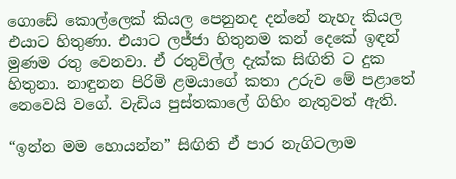ගොඩේ කොල්ලෙක් කියල පෙනුනද දන්නේ නැහැ කියල එයාට හිතුණා. එයාට ලජ්ජා හිතුනම කන් දෙකේ ඉඳන් මුණම රතු වෙනවා. ඒ රතුවිල්ල දැක්ක සිඟිති ට දුක හිතුනා. නාඳුනන පිරිමි ළමයාගේ කතා උරුව මේ පළාතේ නෙවෙයි වගේ. වැඩිය පුස්තකාලේ ගිහිං නැතුවත් ඇති.

“ඉන්න මම හොයන්න” සිඟිති ඒ පාර නැගිටලාම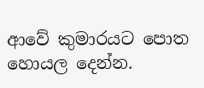ආවේ කුමාරයට පොත හොයල දෙන්න.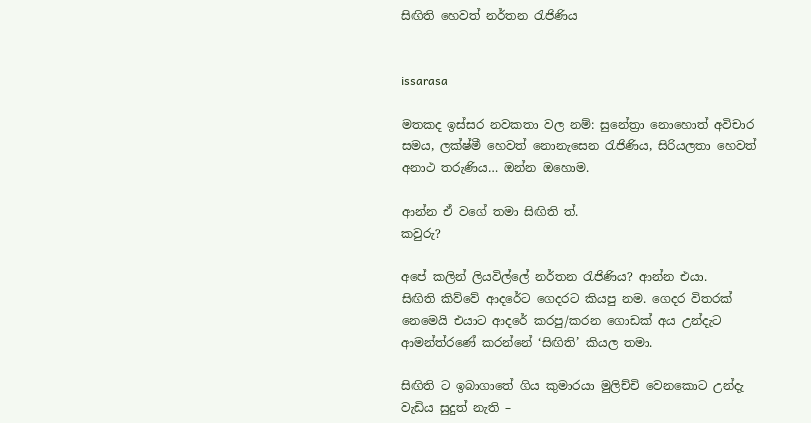සිඟිති හෙවත් නර්තන රැජිණිය


issarasa

මතකද ඉස්සර නවකතා වල නම්: සුනේත්‍රා නොහොත් අවිචාර සමය, ලක්ෂ්මී හෙවත් නොනැසෙන රැජිණිය, සිරියලතා හෙවත් අනාථ තරුණිය… ඔන්න ඔහොම.

ආන්න ඒ වගේ තමා සිඟිති ත්.
කවුරු?

අපේ කලින් ලියවිල්ලේ නර්තන රැජිණිය? ආන්න එයා.
සිඟිති කිව්වේ ආදරේට ගෙදරට කියපු නම. ගෙදර විතරක් නෙමෙයි එයාට ආදරේ කරපු/කරන ගොඩක් අය උන්දැට ආමන්ත්රණේ කරන්නේ ‘සිඟිති’ කියල තමා.

සිඟිති ට ඉබාගාතේ ගිය කුමාරයා මුලිච්චි වෙනකොට උන්දැ වැඩිය සුදුත් නැති –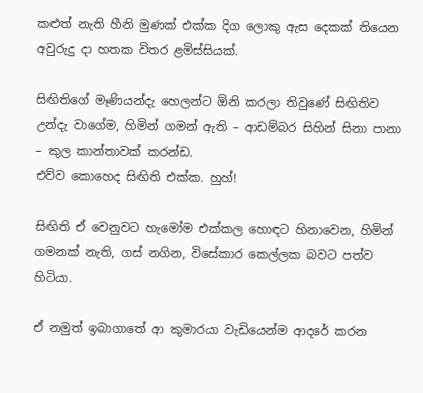කළුත් නැති හීනි මුණක් එක්ක දිග ලොකු ඇස දෙකක් තියෙන අවුරුදු දා හතක විතර ළමිස්සියක්.

සිඟිතිගේ මෑණියන්දැ හෙලන්ට ඕනි කරලා තිවුණේ සිඟිතිව උන්දැ වාගේම, හිමින් ගමන් ඇති – ආඩම්බර සිහින් සිනා පානා – කුල කාන්තාවක් කරන්ඩ.
එව්ව කොහෙද සිඟිති එක්ක. හුහ්!

සිඟිති ඒ වෙනුවට හැමෝම එක්කල හොඳට හිනාවෙන, හිමින් ගමනක් නැති, ගස් නගින, විසේකාර කෙල්ලක බවට පත්ව හිටියා.

ඒ නමුත් ඉබාගාතේ ආ කුමාරයා වැඩියෙන්ම ආදරේ කරන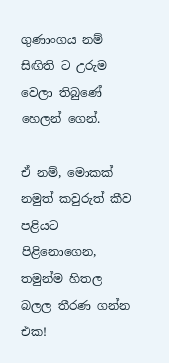ගුණාංගය නම් සිඟිති ට උරුම වෙලා තිබුණේ හෙලන් ගෙන්.

ඒ නම්, මොකක් නමුත් කවුරුත් කීව පළියට පිළිනොගෙන, තමුන්ම හිතල බලල තීරණ ගන්න එක!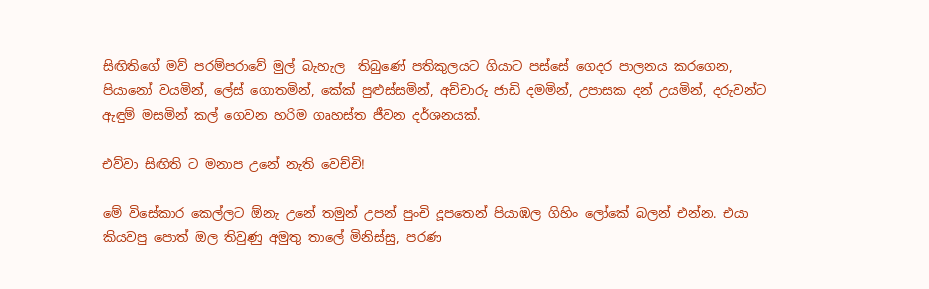සිඟිතිගේ මව් පරම්පරාවේ මුල් බැහැල  තිබුණේ පතිකුලයට ගියාට පස්සේ ගෙදර පාලනය කරගෙන, පියානෝ වයමින්, ලේස් ගොතමින්, කේක් පුළුස්සමින්, අච්චාරු ජාඩි දමමින්, උපාසක දන් උයමින්, දරුවන්ට ඇඳුම් මසමින් කල් ගෙවන හරිම ගෘහස්ත ජීවන දර්ශනයක්.

එව්වා සිඟිති ට මනාප උනේ නැති වෙච්චි!

මේ විසේකාර කෙල්ලට ඕනැ උනේ තමුන් උපන් පුංචි දූපතෙන් පියාඹල ගිහිං ලෝකේ බලන් එන්න. එයා කියවපු පොත් ඔල තිවුණු අමුතු තාලේ මිනිස්සු, පරණ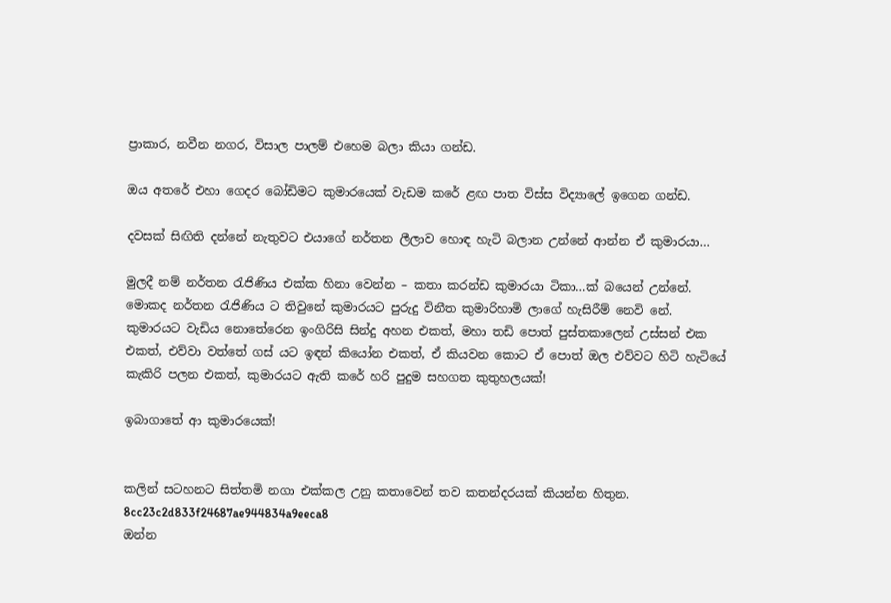ප්‍රාකාර, නවීන නගර, විසාල පාලම් එහෙම බලා කියා ගන්ඩ.

ඔය අතරේ එහා ගෙදර බෝඩිමට කුමාරයෙක් වැඩම කරේ ළඟ පාත විස්ස විද්‍යාලේ ඉගෙන ගන්ඩ.

දවසක් සිඟිති දන්නේ නැතුවට එයාගේ නර්තන ලීලාව හොඳ හැටි බලාන උන්නේ ආන්න ඒ කුමාරයා…

මුලදී නම් නර්තන රැජිණිය එක්ක හිනා වෙන්න – කතා කරන්ඩ කුමාරයා ටිකා…ක් බයෙන් උන්නේ. මොකද නර්තන රැජිණිය ට තිවුනේ කුමාරයට පුරුදු විනීත කුමාරිහාමි ලාගේ හැසිරීම් නෙවි නේ.
කුමාරයට වැඩිය නොතේරෙන ඉංගිරිසි සින්දු අහන එකත්, මහා තඩි පොත් පුස්තකාලෙන් උස්සන් එක එකත්, එව්වා වත්තේ ගස් යට ඉඳන් කියෝන එකත්, ඒ කියවන කොට ඒ පොත් ඔල එව්වට හිටි හැටියේ කැකිරි පලන එකත්, කුමාරයට ඇති කරේ හරි පුදුම සහගත කුතුහලයක්!

ඉබාගාතේ ආ කුමාරයෙක්!


කලින් සටහනට සිත්තමි නගා එක්කල උනු කතාවෙන් තව කතන්දරයක් කියන්න හිතුන.
8cc23c2d833f24687ae944834a9eeca8
ඔන්න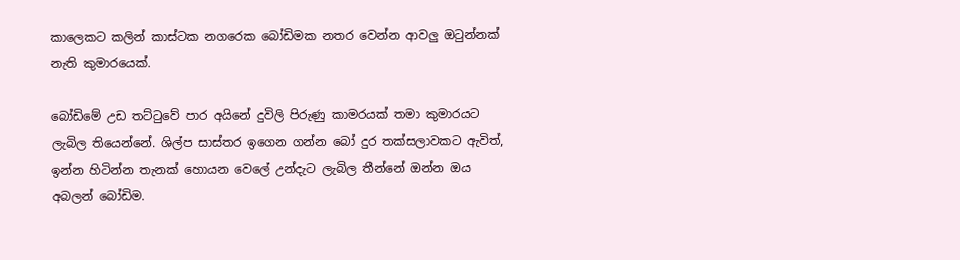කාලෙකට කලින් කාස්ටක නගරෙක බෝඩිමක නතර වෙන්න ආවලු ඔටුන්නක් නැති කුමාරයෙක්.

බෝඩිමේ උඩ තට්ටුවේ පාර අයිනේ දුවිලි පිරුණු කාමරයක් තමා කුමාරයට ලැබිල තියෙන්නේ. ශිල්ප සාස්තර ඉගෙන ගන්න බෝ දුර තක්සලාවකට ඇවිත්, ඉන්න හිටින්න තැනක් හොයන වෙලේ උන්දැට ලැබිල තීන්නේ ඔන්න ඔය අබලන් බෝඩිම.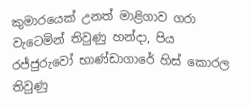කුමාරයෙක් උනත් මාළිගාව ගරා වැටෙමින් තිවුණු හන්දා, පිය රජ්ජුරුවෝ භාණ්ඩාගාරේ හිස් කොරල තිවුණු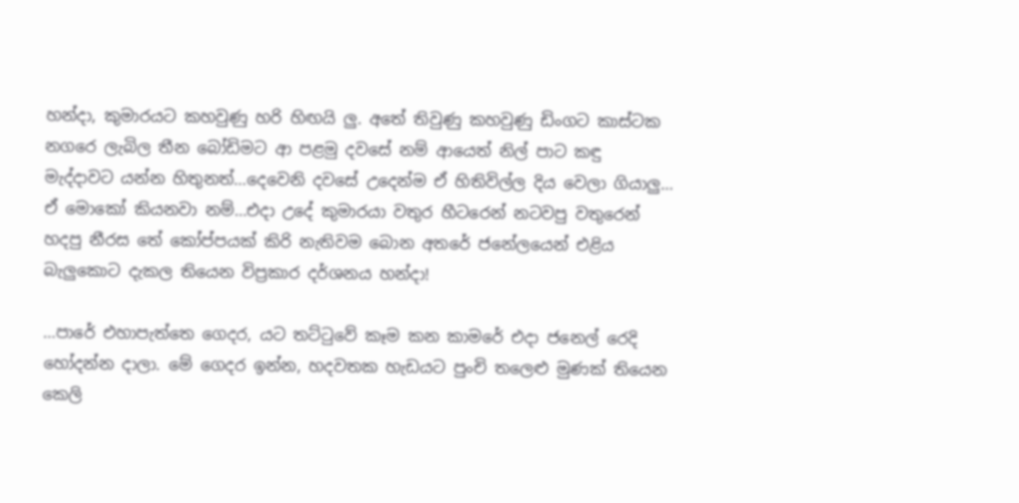හන්දා, කුමාරයට කහවුණු හරි හිඟයි ලු. අතේ තිවුණු කහවුණු ඩිංගට කාස්ටක නගරෙ ලැබිල තීන බෝඩිමට ආ පළමු දවසේ නම් ආයෙත් නිල් පාට කඳු මැද්දාවට යන්න හිතුනත්…දෙවෙනි දවසේ උදෙන්ම ඒ හිතිවිල්ල දිය වෙලා ගියාලු…
ඒ මොකෝ කියනවා නම්…එදා උදේ කුමාරයා වතුර හීටරෙන් නටවපු වතුරෙන් හදපු නීරස තේ කෝප්පයක් කිරි නැතිවම බොන අතරේ ජනේලයෙන් එළිය බැලුකොට දැකල තියෙන විප්‍රකාර දර්ශනය හන්දා!

…පාරේ එහාපැත්තෙ ගෙදර, යට තට්ටුවේ කෑම කන කාමරේ එදා ජනෙල් රෙදි හෝදන්න දාලා. මේ ගෙදර ඉන්න, හදවතක හැඩයට පුංචි තලෙළු මුණක් තියෙන කෙලි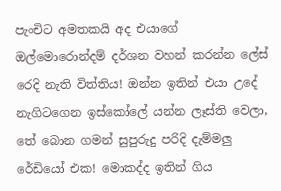පැංචිට අමතකයි අද එයාගේ ඔල්මොරොන්දම් දර්ශන වහන් කරන්න ලේස් රෙදි නැති විත්තිය! ඔන්න ඉතින් එයා උදේ නැගිටගෙන ඉස්කෝලේ යන්න ලෑස්ති වෙලා, තේ බොන ගමන් සුපුරුදු පරිදි දැම්මලු රේඩියෝ එක! මොකද්ද ඉතින් ගිය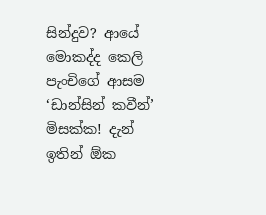සින්දුව? ආයේ මොකද්ද කෙලි පැංචිගේ ආසම ‘ඩාන්සින් කවීන්’ මිසක්ක! දැන් ඉතින් ඕක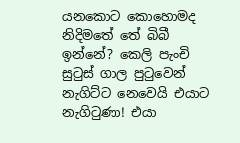යනකොට කොහොමද නිදිමතේ තේ බිබී ඉන්නේ? කෙලි පැංචි සුටුස් ගාල පුටුවෙන් නැගිට්ට නෙවෙයි එයාට නැගිටුණා! එයා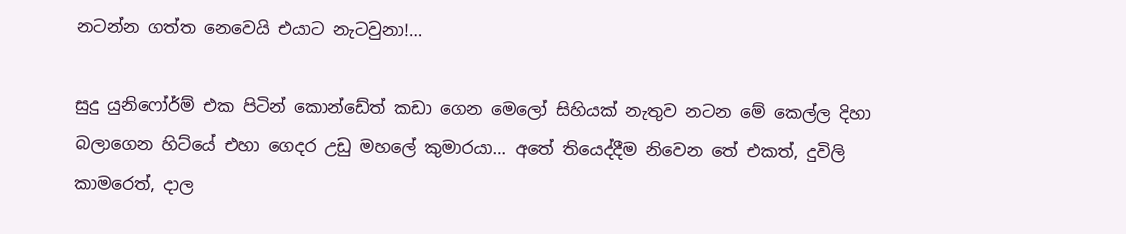නටන්න ගත්ත නෙවෙයි එයාට නැටවුනා!…

සුදු යුනිෆෝර්ම් එක පිටින් කොන්ඩේත් කඩා ගෙන මෙලෝ සිහියක් නැතුව නටන මේ කෙල්ල දිහා බලාගෙන හිට්යේ එහා ගෙදර උඩු මහලේ කුමාරයා… අතේ තියෙද්දීම නිවෙන තේ එකත්, දුවිලි කාමරෙත්, දාල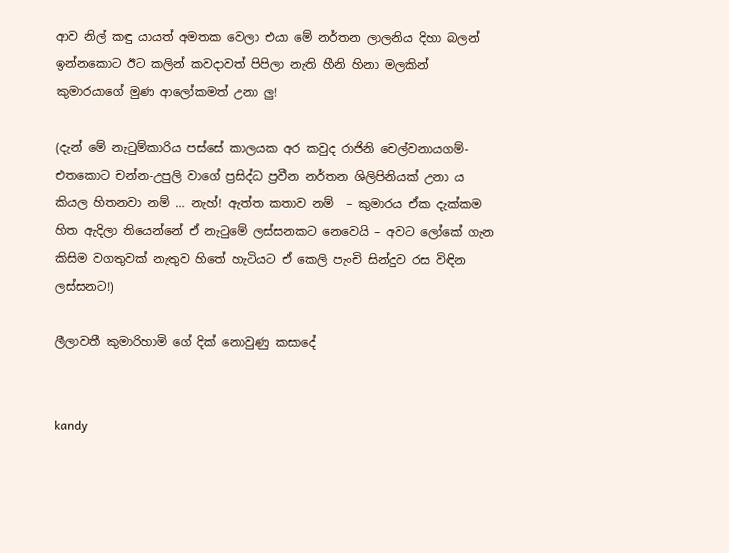ආව නිල් කඳු යායත් අමතක වෙලා එයා මේ නර්තන ලාලනිය දිහා බලන් ඉන්නකොට ඊට කලින් කවදාවත් පිපිලා නැති හීනි හිනා මලකින් කුමාරයාගේ මුණ ආලෝකමත් උනා ලු!

(දැන් මේ නැටුම්කාරිය පස්සේ කාලයක අර කවුද රාජිනි චෙල්වනායගම්- එතකොට චන්න-උපුලි වාගේ ප්‍රසිද්ධ ප්‍රවීන නර්තන ශිලිපිනියක් උනා ය කියල හිතනවා නම් … නැහ්! ඇත්ත කතාව නම්  – කුමාරය ඒක දැක්කම හිත ඇදිලා තියෙන්නේ ඒ නැටුමේ ලස්සනකට නෙවෙයි – අවට ලෝකේ ගැන කිසිම වගතුවක් නැතුව හිතේ හැටියට ඒ කෙලි පැංචි සින්දුව රස විඳින ලස්සනට!)

ලීලාවතී කුමාරිහාමි ගේ දික් නොවුණු කසාදේ


kandy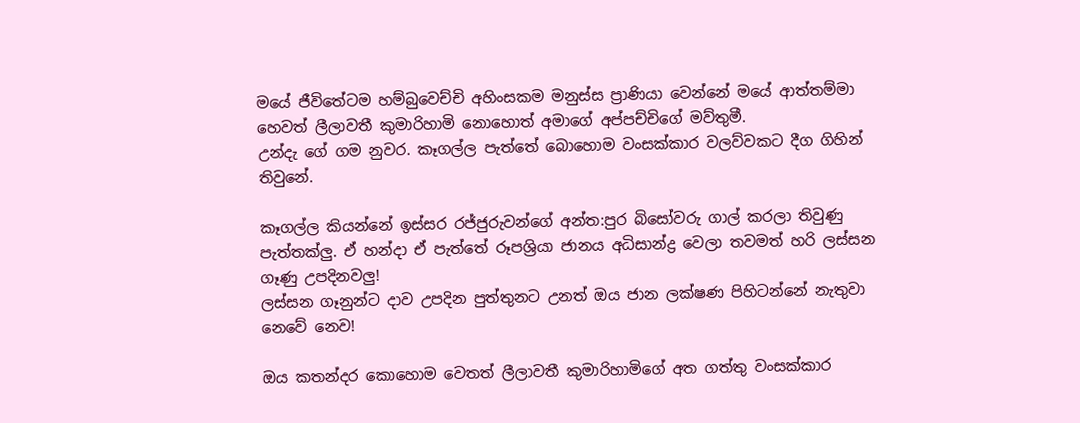මයේ ජීවිතේටම හම්බුවෙච්චි අහිංසකම මනුස්ස ප්‍රාණියා වෙන්නේ මයේ ආත්තම්මා හෙවත් ලීලාවතී කුමාරිහාමි නොහොත් අමාගේ අප්පච්චිගේ මව්තුමී.
උන්දැ ගේ ගම නුවර. කෑගල්ල පැත්තේ බොහොම වංසක්කාර වලව්වකට දීග ගිහින් තිවුනේ.

කෑගල්ල කියන්නේ ඉස්සර රජ්ජුරුවන්ගේ අන්ත:පුර බිසෝවරු ගාල් කරලා තිවුණු පැත්තක්ලු. ඒ හන්දා ඒ පැත්තේ රූපශ්‍රියා ජානය අධිසාන්ද්‍ර වෙලා තවමත් හරි ලස්සන ගෑණු උපදිනවලු!
ලස්සන ගෑනුන්ට දාව උපදින පුත්තුනට උනත් ඔය ජාන ලක්ෂණ පිහිටන්නේ නැතුවා නෙවේ නෙව!

ඔය කතන්දර කොහොම වෙතත් ලීලාවතී කුමාරිහාමිගේ අත ගත්තු වංසක්කාර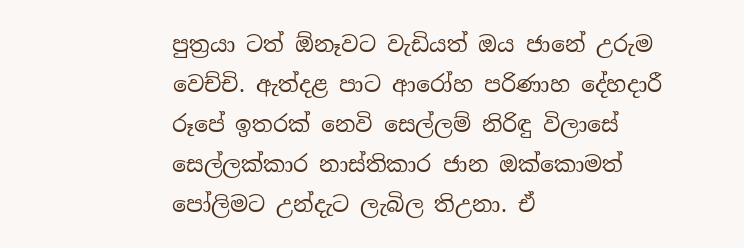පුත්‍රයා ටත් ඕනෑවට වැඩියත් ඔය ජානේ උරුම වෙච්චි. ඇත්දළ පාට ආරෝහ පරිණාහ දේහදාරී රූපේ ඉතරක් නෙවි සෙල්ලම් නිරිඳු විලාසේ සෙල්ලක්කාර නාස්තිකාර ජාන ඔක්කොමත් පෝලිමට උන්දැට ලැබිල තිඋනා. ඒ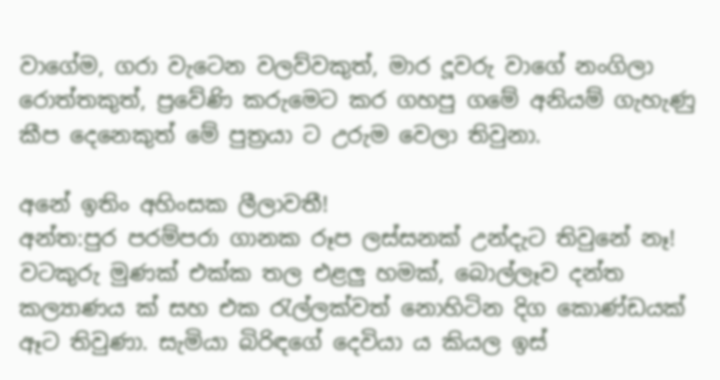වාගේම, ගරා වැටෙන වලව්වකුත්, මාර දූවරු වාගේ නංගිලා රොත්තකුත්, ප්‍රවේණි කරුමෙට කර ගහපු ගමේ අනියම් ගැහැණු කීප දෙනෙකුත් මේ පුත්‍රයා ට උරුම වෙලා තිවුනා.

අනේ ඉතිං අහිංසක ලීලාවතී!
අන්ත:පුර පරම්පරා ගානක රූප ලස්සනක් උන්දැට තිවුනේ නෑ! වටකුරු මුණක් එක්ක තල එළලු හමක්, බොල්ලෑව දන්ත කල්‍යාණය ක් සහ එක රැල්ලක්වත් නොහිටින දිග කොණ්ඩයක් ඈට තිවුණා. සැමියා බිරිඳගේ දෙවියා ය කියල ඉස්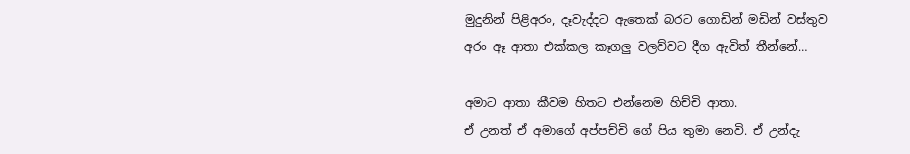මුදුනින් පිළිඅරං, දෑවැද්දට ඇතෙක් බරට ගොඩින් මඩින් වස්තුව අරං ඈ ආතා එක්කල කෑගලු වලව්වට දීග ඇවිත් තීන්නේ…

අමාට ආතා කීවම හිතට එන්නෙම හිච්චි ආතා.
ඒ උනත් ඒ අමාගේ අප්පච්චි ගේ පිය තුමා නෙවි. ඒ උන්දැ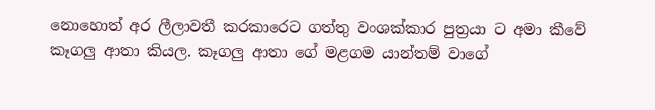නොහොත් අර ලීලාවතී කරකාරෙට ගත්තු වංශක්කාර පුත්‍රයා ට අමා කීවේ කෑගලු ආතා කියල. කෑගලු ආතා ගේ මළගම යාන්තම් වාගේ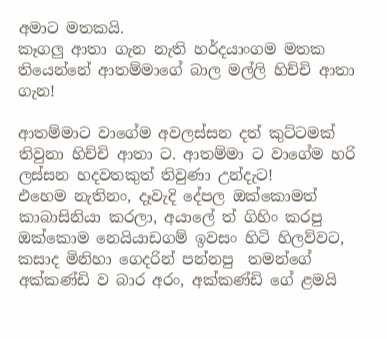අමාට මතකයි.
කෑගලු ආතා ගැන නැති හර්දයාංගම මතක තියෙන්නේ ආතම්මාගේ බාල මල්ලි හිච්චි ආතා ගැන!

ආතම්මාට වාගේම අවලස්සන දත් කුට්ටමක් තිවුනා හිච්චි ආතා ට. ආතම්මා ට වාගේම හරි ලස්සන හදවතකුත් තිවුණා උන්දැට!
එහෙම නැතිනං, දෑවැදි දේපල ඔක්කොමත් කාබාසිනියා කරලා, අයාලේ ත් ගිහිං කරපු ඔක්කොම නෙයියාඩගම් ඉවසං හිටි හිලව්වට, කසාද මිනිහා ගෙදරින් පන්නපු  තමන්ගේ අක්කණ්ඩි ව බාර අරං, අක්කණ්ඩි ගේ ළමයි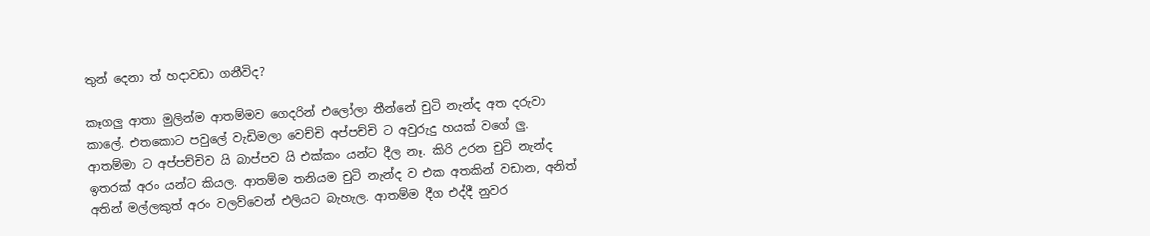තුන් දෙනා ත් හදාවඩා ගනීවිද?

කෑගලු ආතා මුලින්ම ආතම්මව ගෙදරින් එලෝලා තීන්නේ චුටි නැන්ද අත දරුවා කාලේ. එතකොට පවුලේ වැඩිමලා වෙච්චි අප්පච්චි ට අවුරුදු හයක් වගේ ලු. ආතම්මා ට අප්පච්චිව යි බාප්පව යි එක්කං යන්ට දීල නෑ. කිරි උරන චුටි නැන්ද ඉතරක් අරං යන්ට කියල. ආතම්ම තනියම චුටි නැන්ද ව එක අතකින් වඩාන, අනිත් අතින් මල්ලකුත් අරං වලව්වෙන් එලියට බැහැල. ආතම්ම දීග එද්දී නුවර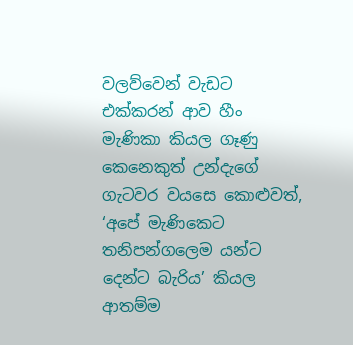වලව්වෙන් වැඩට එක්කරන් ආව හීං මැණිකා කියල ගෑණු කෙනෙකුත් උන්දැගේ ගැටවර වයසෙ කොළුවත්, ‘අපේ මැණිකෙට තනිපන්ගලෙම යන්ට දෙන්ට බැරිය’ කියල ආතම්ම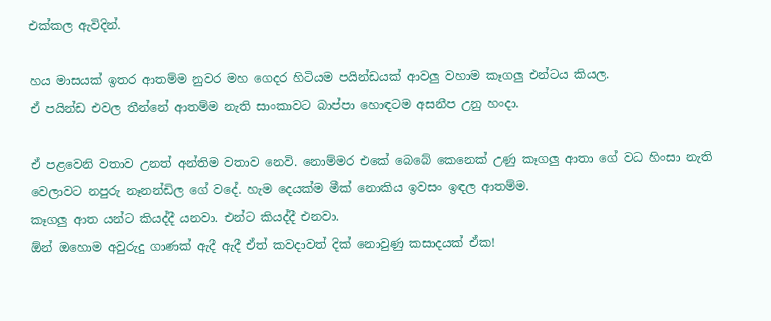එක්කල ඇවිදින්.

හය මාසයක් ඉතර ආතම්ම නුවර මහ ගෙදර හිටියම පයින්ඩයක් ආවලු වහාම කෑගලු එන්ටය කියල.
ඒ පයින්ඩ එවල තීන්නේ ආතම්ම නැති සාංකාවට බාප්පා හොඳටම අසනීප උනු හංදා.

ඒ පළවෙනි වතාව උනත් අන්තිම වතාව නෙවි. නොම්මර එකේ බෙබේ කෙනෙක් උණු කෑගලු ආතා ගේ වධ හිංසා නැති වෙලාවට නපුරු නෑනන්ඩිල ගේ වදේ. හැම දෙයක්ම මීක් නොකිය ඉවසං ඉඳල ආතම්ම.
කෑගලු ආත යන්ට කියද්දී යනවා. එන්ට කියද්දී එනවා.
ඕන් ඔහොම අවුරුදු ගාණක් ඇදී ඇදී ඒත් කවදාවත් දික් නොවුණු කසාදයක් ඒක!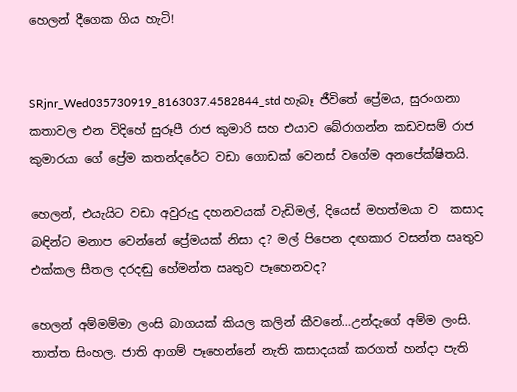හෙලන් දීගෙක ගිය හැටි!


SRjnr_Wed035730919_8163037.4582844_std හැබෑ ජීවිතේ ප්‍රේමය, සුරංගනා කතාවල එන විදිහේ සුරූපී රාජ කුමාරි සහ එයාව බේරාගන්න කඩවසම් රාජ කුමාරයා ගේ ප්‍රේම කතන්දරේට වඩා ගොඩක් වෙනස් වගේම අනපේක්ෂිතයි.

හෙලන්, එයැයිට වඩා අවුරුදු දහනවයක් වැඩිමල්, දියෙස් මහත්මයා ව  කසාද බඳින්ට මනාප වෙන්නේ ප්‍රේමයක් නිසා ද? මල් පිපෙන දඟකාර වසන්ත ඍතුව එක්කල සීතල දරදඬු හේමන්ත ඍතුව පෑහෙනවද?

හෙලන් අම්මම්මා ලංසි බාගයක් කියල කලින් කීවනේ…උන්දැගේ අම්ම ලංසි. තාත්ත සිංහල. ජාති ආගම් පෑහෙන්නේ නැති කසාදයක් කරගත් හන්දා පැති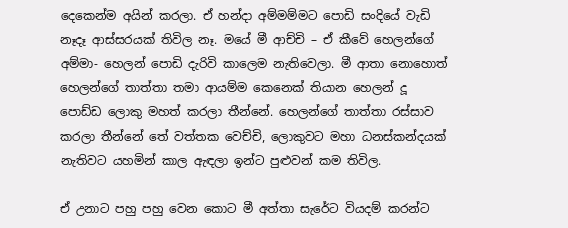දෙකෙන්ම අයින් කරලා. ඒ හන්දා අම්මම්මට පොඩි සංදියේ වැඩි නෑදෑ ආස්සරයක් තිවිල නෑ. මයේ මී ආච්චි – ඒ කීවේ හෙලන්ගේ අම්මා- හෙලන් පොඩි දැරිවි කාලෙම නැතිවෙලා. මී ආතා නොහොත් හෙලන්ගේ තාත්තා තමා ආයම්ම කෙනෙක් තියාන හෙලන් දූ පොඩ්ඩ ලොකු මහත් කරලා තීන්නේ. හෙලන්ගේ තාත්තා රස්සාව කරලා තීන්නේ තේ වත්තක වෙච්චි, ලොකුවට මහා ධනස්කන්දයක් නැතිවට යහමින් කාල ඇඳලා ඉන්ට පුළුවන් කම තිවිල.

ඒ උනාට පහු පහු වෙන කොට මී අත්තා සැරේට වියදම් කරන්ට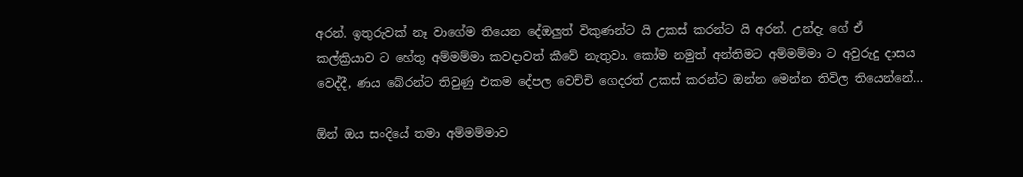අරන්. ඉතුරුවක් නෑ වාගේම තියෙන දේඔලුත් විකුණන්ට යි උකස් කරන්ට යි අරන්. උන්දැ ගේ ඒ කල්ක්‍රියාව ට හේතු අම්මම්මා කවදාවත් කීවේ නැතුවා. කෝම නමුත් අන්තිමට අම්මම්මා ට අවුරුදු දාසය වෙද්දී, ණය බේරන්ට තිවුණු එකම දේපල වෙච්චි ගෙදරත් උකස් කරන්ට ඔන්න මෙන්න තිවිල තියෙන්නේ…

ඕන් ඔය සංදියේ තමා අම්මම්මාව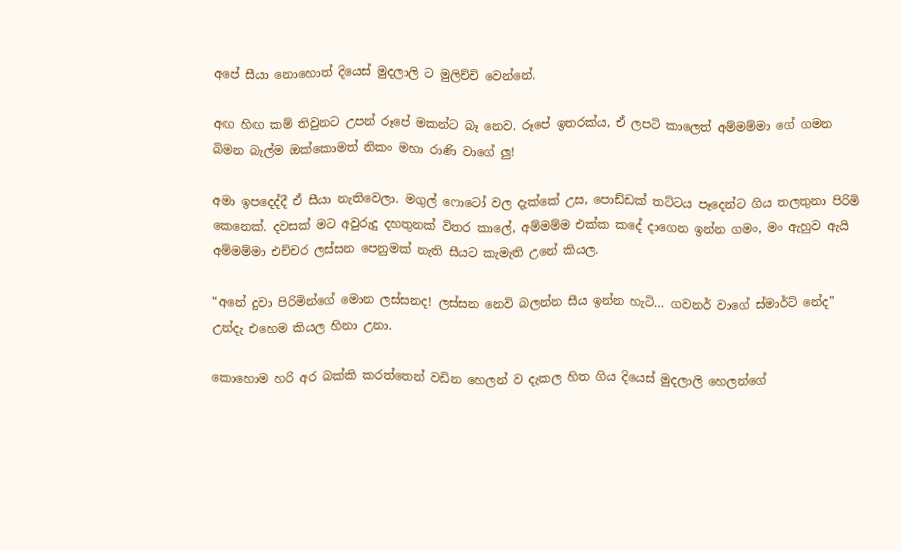අපේ සීයා නොහොත් දියෙස් මුදලාලි ට මුලිච්චි වෙන්නේ.

අඟ හිඟ කම් තිවුනට උපන් රූපේ මකන්ට බෑ නෙව. රූපේ ඉතරක්ය, ඒ ලපටි කාලෙත් අම්මම්මා ගේ ගමන බිමන බැල්ම ඔක්කොමත් නිකං මහා රාණි වාගේ ලු!

අමා ඉපදෙද්දී ඒ සීයා නැතිවෙලා. මගුල් ෆොටෝ වල දැක්කේ උස, පොඩ්ඩක් තට්ටය පෑදෙන්ට ගිය තලතුනා පිරිමි කෙනෙක්. දවසක් මට අවුරුදු දහතුනක් විතර කාලේ, අම්මම්ම එක්ක කදේ දාගෙන ඉන්න ගමං, මං ඇහුව ඇයි අම්මම්මා එච්චර ලස්සන පෙනුමක් නැති සීයට කැමැති උනේ කියල.

“අනේ දුවා පිරිමින්ගේ මොන ලස්සනද! ලස්සන නෙවි බලන්න සීය ඉන්න හැටි… ගවනර් වාගේ ස්මාර්ට් නේද”
උන්දැ එහෙම කියල හිනා උනා.

කොහොම හරි අර බක්කි කරත්තෙන් වඩින හෙලන් ව දැකල හිත ගිය දියෙස් මුදලාලි හෙලන්ගේ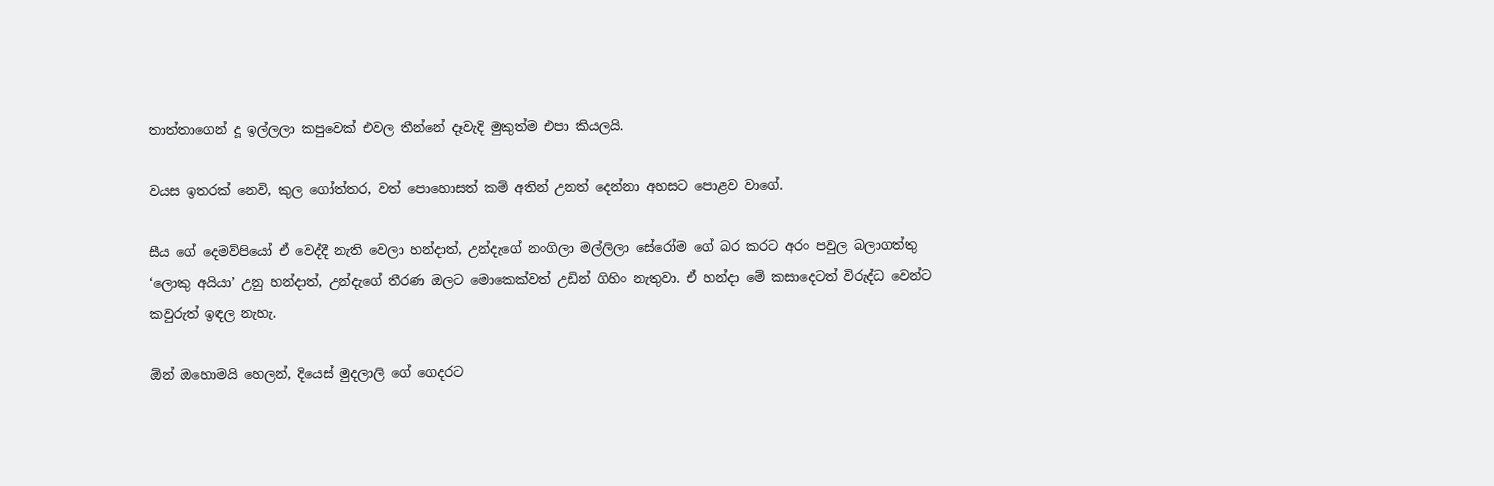තාත්තාගෙන් දූ ඉල්ලලා කපුවෙක් එවල තීන්නේ දෑවැදි මුකුත්ම එපා කියලයි.

වයස ඉතරක් නෙවි, කුල ගෝත්තර, වත් පොහොසත් කම් අතින් උනත් දෙන්නා අහසට පොළව වාගේ.

සීය ගේ දෙමව්පියෝ ඒ වෙද්දී නැති වෙලා හන්දාත්, උන්දැගේ නංගිලා මල්ලිලා සේරෝම ගේ බර කරට අරං පවුල බලාගත්තු ‘ලොකු අයියා’ උනු හන්දාත්, උන්දැගේ තීරණ ඔලට මොකෙක්වත් උඩින් ගිහිං නැතුවා. ඒ හන්දා මේ කසාදෙටත් විරුද්ධ වෙන්ට කවුරුත් ඉඳල නැහැ.

ඕන් ඔහොමයි හෙලන්, දියෙස් මුදලාලි ගේ ගෙදරට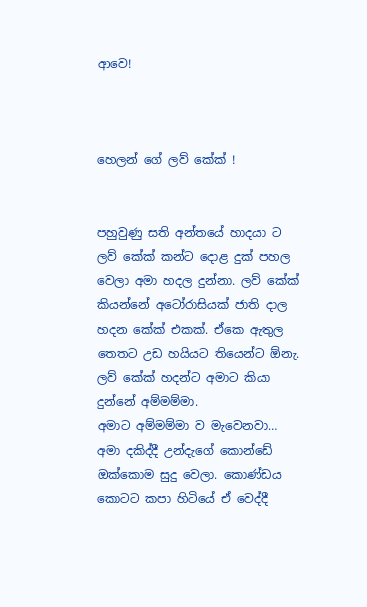ආවෙ!



හෙලන් ගේ ලව් කේක් !


පහුවුණු සති අන්තයේ හාදයා ට ලව් කේක් කන්ට දොළ දුක් පහල වෙලා අමා හදල දුන්නා. ලව් කේක් කියන්නේ අටෝරාසියක් ජාති දාල හදන කේක් එකක්. ඒකෙ ඇතුල තෙතට උඩ හයියට තියෙන්ට ඕනැ.
ලව් කේක් හදන්ට අමාට කියා දුන්නේ අම්මම්මා.
අමාට අම්මම්මා ව මැවෙනවා… අමා දකිද්දී උන්දැගේ කොන්ඩේ ඔක්කොම සුදු වෙලා. කොණ්ඩය කොටට කපා හිටියේ ඒ වෙද්දී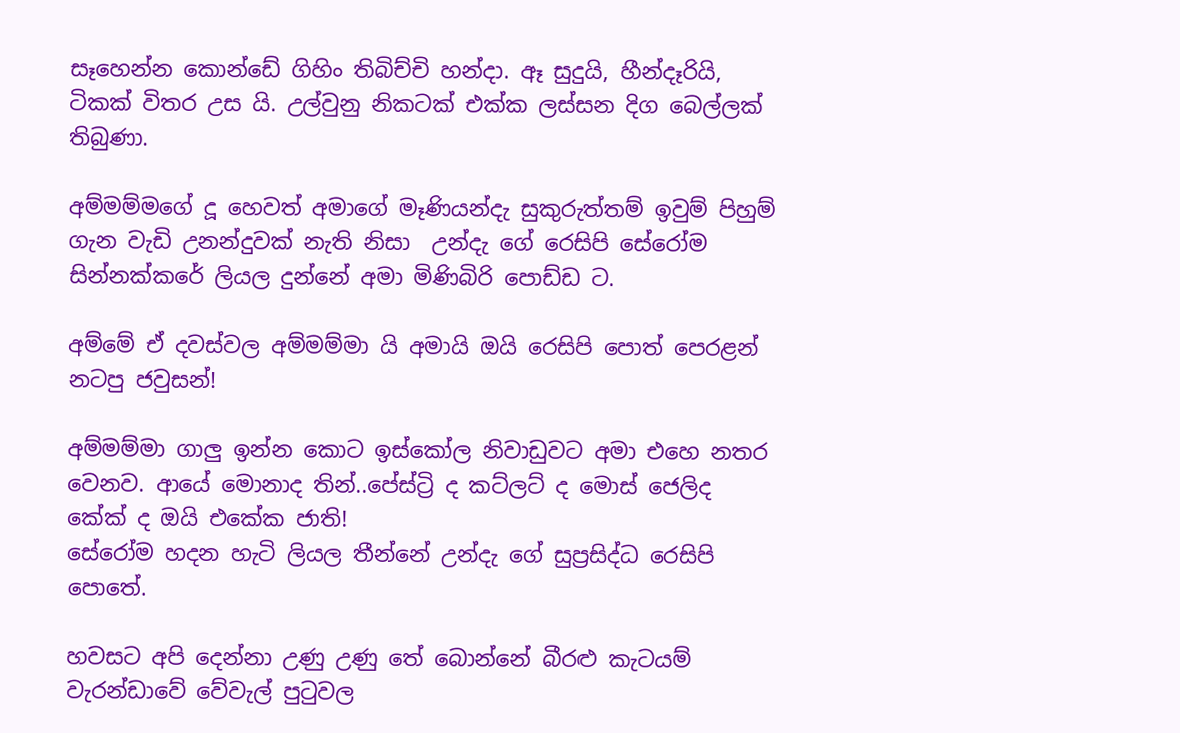සෑහෙන්න කොන්ඩේ ගිහිං තිබිච්චි හන්දා. ඈ සුදුයි, හීන්දෑරියි, ටිකක් විතර උස යි. උල්වුනු නිකටක් එක්ක ලස්සන දිග බෙල්ලක් තිබුණා.

අම්මම්මගේ දූ හෙවත් අමාගේ මෑණියන්දැ සුකුරුත්තම් ඉවුම් පිහුම් ගැන වැඩි උනන්දුවක් නැති නිසා  උන්දැ ගේ රෙසිපි සේරෝම සින්නක්කරේ ලියල දුන්නේ අමා මිණිබිරි පොඩ්ඩ ට.

අම්මේ ඒ දවස්වල අම්මම්මා යි අමායි ඔයි රෙසිපි පොත් පෙරළන් නටපු ජවුසන්!

අම්මම්මා ගාලු ඉන්න කොට ඉස්කෝල නිවාඩුවට අමා එහෙ නතර වෙනව. ආයේ මොනාද තින්..පේස්ට්‍රි ද කට්ලට් ද මොස් ජෙලිද කේක් ද ඔයි එකේක ජාති!
සේරෝම හදන හැටි ලියල තීන්නේ උන්දැ ගේ සුප්‍රසිද්ධ රෙසිපි පොතේ.

හවසට අපි දෙන්නා උණු උණු තේ බොන්නේ බීරළු කැටයම් වැරන්ඩාවේ වේවැල් පුටුවල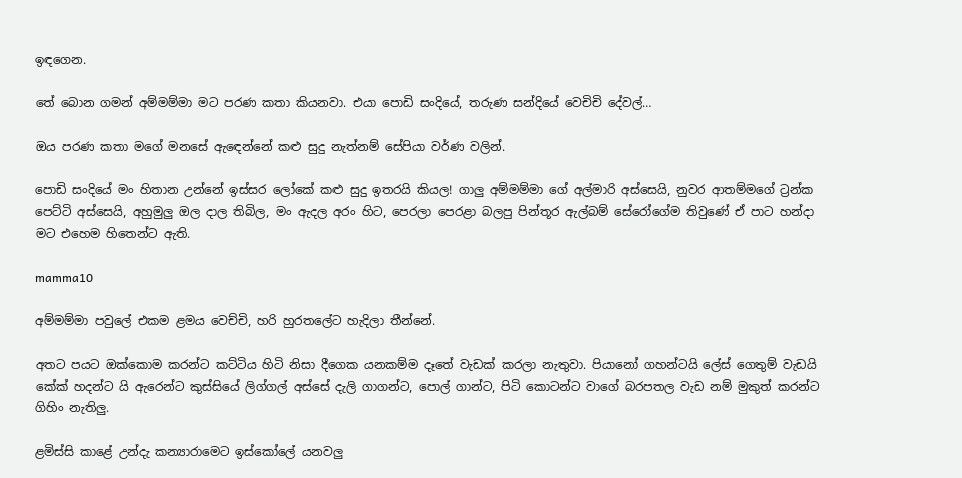ඉඳගෙන.

තේ බොන ගමන් අම්මම්මා මට පරණ කතා කියනවා. එයා පොඩි සංදියේ, තරුණ සන්දියේ වෙචිචි දේවල්…

ඔය පරණ කතා මගේ මනසේ ඇඳෙන්නේ කළු සුදු නැත්නම් සේපියා වර්ණ වලින්.

පොඩි සංදියේ මං හිතාන උන්නේ ඉස්සර ලෝකේ කළු සුදු ඉතරයි කියල! ගාලු අම්මම්මා ගේ අල්මාරි අස්සෙයි, නුවර ආතම්මගේ ට්‍රන්ක පෙට්ටි අස්සෙයි, අහුමුලු ඔල දාල තිබිල, මං ඇදල අරං හිට, පෙරලා පෙරළා බලපු පින්තූර ඇල්බම් සේරෝගේම තිවුණේ ඒ පාට හන්දා මට එහෙම හිතෙන්ට ඇති.

mamma10

අම්මම්මා පවුලේ එකම ළමය වෙච්චි, හරි හුරතලේට හැදිලා තීන්නේ.

අතට පයට ඔක්කොම කරන්ට කට්ටිය හිටි නිසා දීගෙක යනකම්ම දෑතේ වැඩක් කරලා නැතුවා. පියානෝ ගහන්ටයි ලේස් ගෙතුම් වැඩයි කේක් හදන්ට යි ඇරෙන්ට කුස්සියේ ලිග්ගල් අස්සේ දැලි ගාගන්ට, පොල් ගාන්ට, පිටි කොටන්ට වාගේ බරපතල වැඩ නම් මුකුත් කරන්ට ගිහිං නැතිලු.

ළමිස්සි කාළේ උන්දැ කන්‍යාරාමෙට ඉස්කෝලේ යනවලු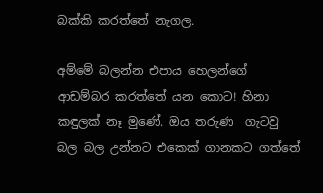බක්කි කරත්තේ නැගල.

අම්මේ බලන්න එපාය හෙලන්ගේ ආඩම්බර කරත්තේ යන කොට! හිනා කඳුලක් නෑ මුණේ. ඔය තරුණ  ගැටවු බල බල උන්නට එකෙක් ගානකට ගත්තේ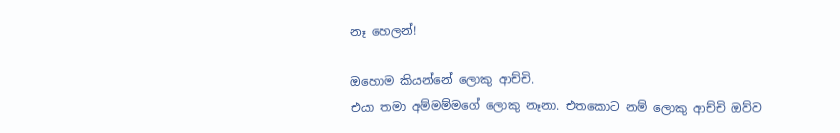නෑ හෙලන්!

ඔහොම කියන්නේ ලොකු ආච්චි.
එයා තමා අම්මම්මගේ ලොකු නෑනා. එතකොට නම් ලොකු ආච්චි ඔව්ව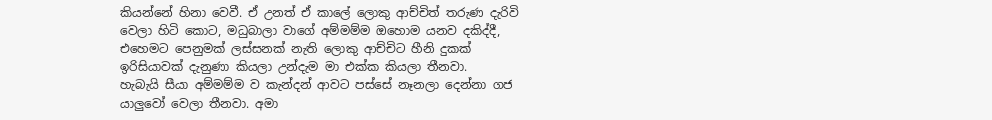කියන්නේ හිනා වෙවී. ඒ උනත් ඒ කාලේ ලොකු ආච්චිත් තරුණ දැරිවි වෙලා හිටි කොට, මධුබාලා වාගේ අම්මම්ම ඔහොම යනව දකිද්දී, එහෙමට පෙනුමක් ලස්සනක් නැති ලොකු ආච්චිට හීනි දුකක් ඉරිසියාවක් දැනුණා කියලා උන්දැම මා එක්ක කියලා තීනවා.
හැබැයි සීයා අම්මම්ම ව කැන්දන් ආවට පස්සේ නෑනලා දෙන්නා ගජ යාලුවෝ වෙලා තීනවා. අමා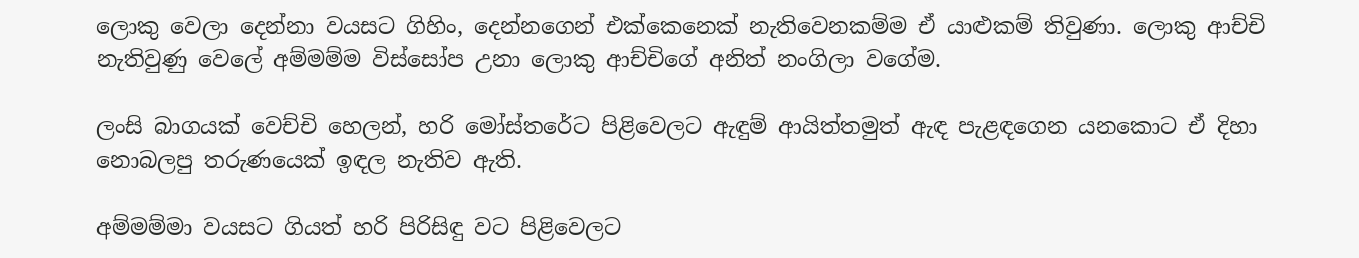ලොකු වෙලා දෙන්නා වයසට ගිහිං, දෙන්නගෙන් එක්කෙනෙක් නැතිවෙනකම්ම ඒ යාළුකම් තිවුණා. ලොකු ආච්චි නැතිවුණු වෙලේ අම්මම්ම විස්සෝප උනා ලොකු ආච්චිගේ අනිත් නංගිලා වගේම.

ලංසි බාගයක් වෙච්චි හෙලන්, හරි මෝස්තරේට පිළිවෙලට ඇඳුම් ආයිත්තමුත් ඇඳ පැළඳගෙන යනකොට ඒ දිහා නොබලපු තරුණයෙක් ඉඳල නැතිව ඇති.

අම්මම්මා වයසට ගියත් හරි පිරිසිඳු වට පිළිවෙලට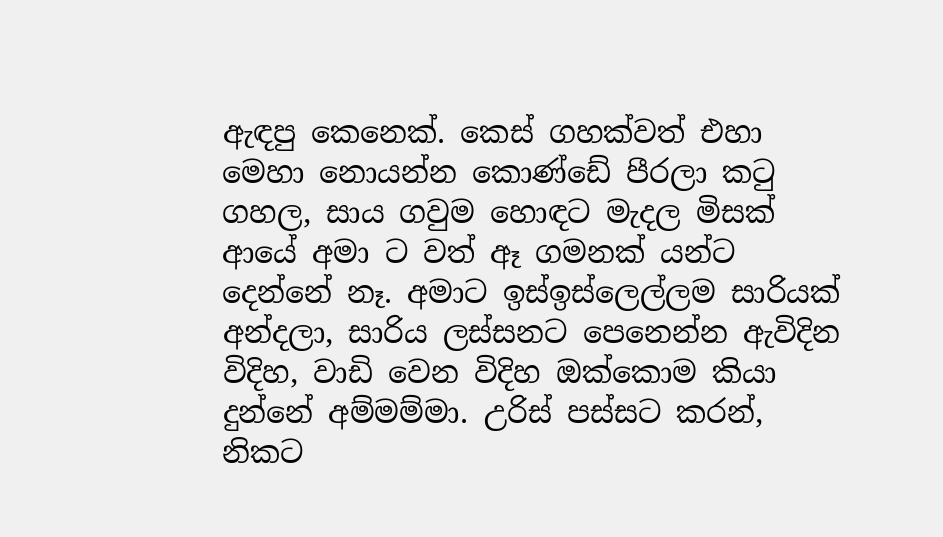ඇඳපු කෙනෙක්. කෙස් ගහක්වත් එහා මෙහා නොයන්න කොණ්ඩේ පීරලා කටු ගහල, සාය ගවුම හොඳට මැදල මිසක් ආයේ අමා ට වත් ඈ ගමනක් යන්ට දෙන්නේ නෑ. අමාට ඉස්ඉස්ලෙල්ලම සාරියක් අන්දලා, සාරිය ලස්සනට පෙනෙන්න ඇවිදින විදිහ, වාඩි වෙන විදිහ ඔක්කොම කියා දුන්නේ අම්මම්මා. උරිස් පස්සට කරන්, නිකට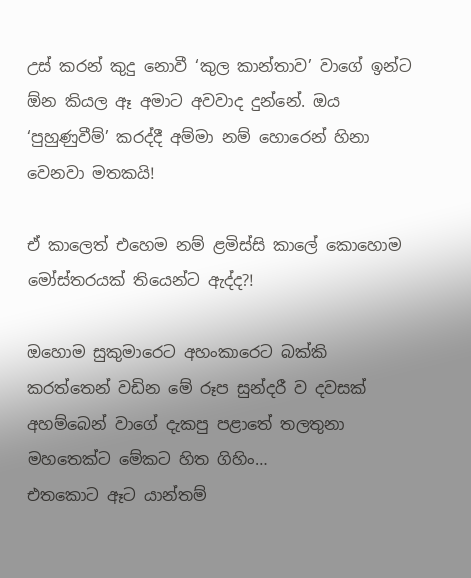උස් කරන් කුදු නොවී ‘කුල කාන්තාව’ වාගේ ඉන්ට ඕන කියල ඈ අමාට අවවාද දුන්නේ. ඔය ‘පුහුණුවීම්’ කරද්දී අම්මා නම් හොරෙන් හිනා වෙනවා මතකයි!

ඒ කාලෙත් එහෙම නම් ළමිස්සි කාලේ කොහොම මෝස්තරයක් තියෙන්ට ඇද්ද?!

ඔහොම සුකුමාරෙට අහංකාරෙට බක්කි කරත්තෙන් වඩින මේ රූප සුන්දරී ව දවසක් අහම්බෙන් වාගේ දැකපු පළාතේ තලතුනා මහතෙක්ට මේකට හිත ගිහිං…
එතකොට ඈට යාන්තම්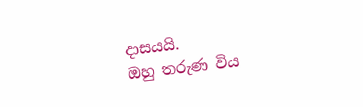දාසයයි.
ඔහු තරුණ විය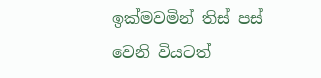ඉක්මවමින් තිස් පස් වෙනි වියටත්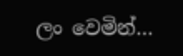ලං වෙමින්…